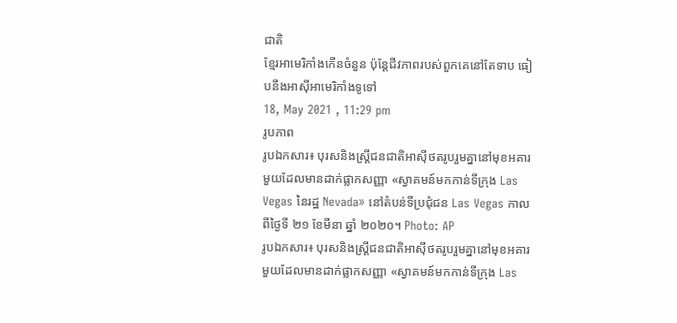ជាតិ
ខ្មែរអាមេរិកាំងកើនចំនួន ប៉ុន្តែជីវភាពរបស់ពួកគេនៅតែទាប ធៀបនឹងអាស៊ីអាមេរិកាំងទូទៅ
18, May 2021 , 11:29 pm
រូបភាព
រូបឯកសារ៖ បុរសនិងស្ត្រីជនជាតិអាស៊ីថតរូបរួមគ្នានៅមុខអគារមួយដែលមានដាក់ផ្លាកសញ្ញា «ស្វាគមន៍មកកាន់ទីក្រុង Las Vegas នៃរដ្ឋ Nevada» នៅតំបន់ទីប្រជុំជន Las Vegas កាលពីថ្ងៃទី ២១ ខែមីនា ឆ្នាំ ២០២០។ Photo: AP
រូបឯកសារ៖ បុរសនិងស្ត្រីជនជាតិអាស៊ីថតរូបរួមគ្នានៅមុខអគារមួយដែលមានដាក់ផ្លាកសញ្ញា «ស្វាគមន៍មកកាន់ទីក្រុង Las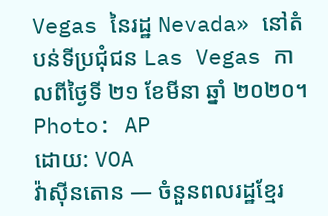Vegas នៃរដ្ឋ Nevada» នៅតំបន់ទីប្រជុំជន Las Vegas កាលពីថ្ងៃទី ២១ ខែមីនា ឆ្នាំ ២០២០។ Photo: AP
ដោយ: VOA
វ៉ាស៊ីនតោន — ចំនួនពលរដ្ឋខ្មែរ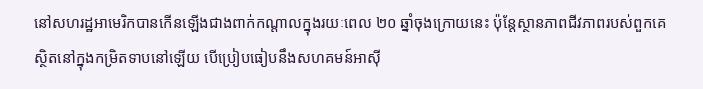នៅសហរដ្ឋអាមេរិកបានកើនឡើងជាងពាក់កណ្តាលក្នុងរយៈពេល ២០ ឆ្នាំចុងក្រោយនេះ ប៉ុន្តែស្ថានភាពជីវភាពរបស់ពួកគេស្ថិតនៅក្នុងកម្រិតទាបនៅឡើយ បើប្រៀបធៀបនឹងសហគមន៍អាស៊ី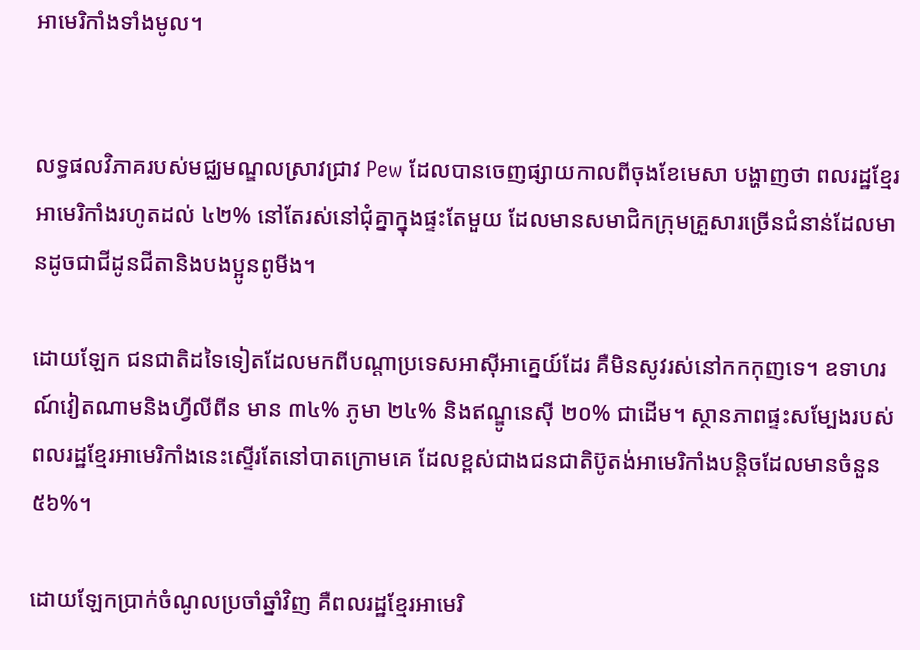អាមេរិកាំងទាំងមូល។


លទ្ធផលវិភាគរបស់មជ្ឈមណ្ឌលស្រាវជ្រាវ Pew ដែលបានចេញផ្សាយកាលពីចុងខែមេសា បង្ហាញថា ពលរដ្ឋខ្មែរអាមេរិកាំងរហូតដល់ ៤២% នៅតែរស់នៅជុំគ្នាក្នុងផ្ទះតែមួយ ដែលមានសមាជិកក្រុមគ្រួសារច្រើនជំនាន់ដែលមានដូចជាជីដូនជីតានិងបងប្អូនពូមីង។

ដោយឡែក ជនជាតិដទៃទៀតដែលមកពីបណ្តាប្រទេសអាស៊ីអាគ្នេយ៍ដែរ គឺមិនសូវរស់នៅកកកុញទេ។ ឧទាហរណ៍វៀតណាមនិងហ្វីលីពីន មាន ៣៤% ភូមា ២៤% និងឥណ្ឌូនេស៊ី ២០% ជាដើម។ ស្ថានភាពផ្ទះសម្បែងរបស់ពលរដ្ឋខ្មែរអាមេរិកាំងនេះស្ទើរតែនៅបាតក្រោមគេ ដែលខ្ពស់ជាងជនជាតិប៊ូតង់អាមេរិកាំងបន្តិចដែលមានចំនួន ៥៦%។

ដោយឡែកប្រាក់ចំណូលប្រចាំឆ្នាំវិញ គឺពលរដ្ឋខ្មែរអាមេរិ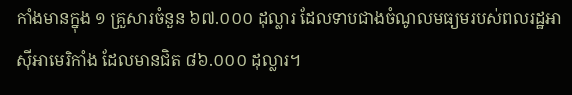កាំងមានក្នុង ១ គ្រួសារចំនួន ៦៧.០០០ ដុល្លារ ដែលទាបជាងចំណូលមធ្យមរបស់ពលរដ្ឋអាស៊ីអាមេរិកាំង ដែលមានជិត ៨៦.០០០ ដុល្លារ។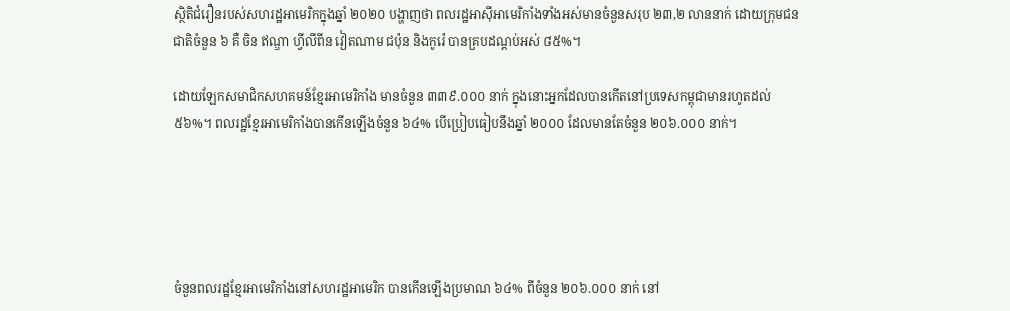ស្ថិតិជំរឿនរបស់សហរដ្ឋអាមេរិកក្នុងឆ្នាំ ២០២០ បង្ហាញថា ពលរដ្ឋអាស៊ីអាមេរិកាំងទាំងអស់មានចំនួនសរុប ២៣,២ លាននាក់ ដោយក្រុមជនជាតិចំនួន ៦ គឺ ចិន ឥណ្ឌា ហ្វីលីពីន វៀតណាម ជប៉ុន និងកូរ៉េ បានគ្របដណ្តប់អស់ ៨៥%។

ដោយឡែកសមាជិកសហគមន៍ខ្មែរអាមេរិកាំង មានចំនួន ៣៣៩.០០០ នាក់ ក្នុងនោះអ្នកដែលបានកើតនៅប្រទេសកម្ពុជាមានរហូតដល់ ៥៦%។ ពលរដ្ឋខ្មែរអាមេរិកាំងបានកើនឡើងចំនួន ៦៤% បើប្រៀបធៀបនឹងឆ្នាំ ២០០០ ដែលមានតែចំនួន ២០៦.០០០ នាក់។





ចំនួនពលរដ្ឋខ្មែរអាមេរិកាំងនៅសហរដ្ឋអាមេរិក បានកើនឡើងប្រមាណ ៦៤% ពីចំនួន ២០៦.០០០ នាក់ នៅ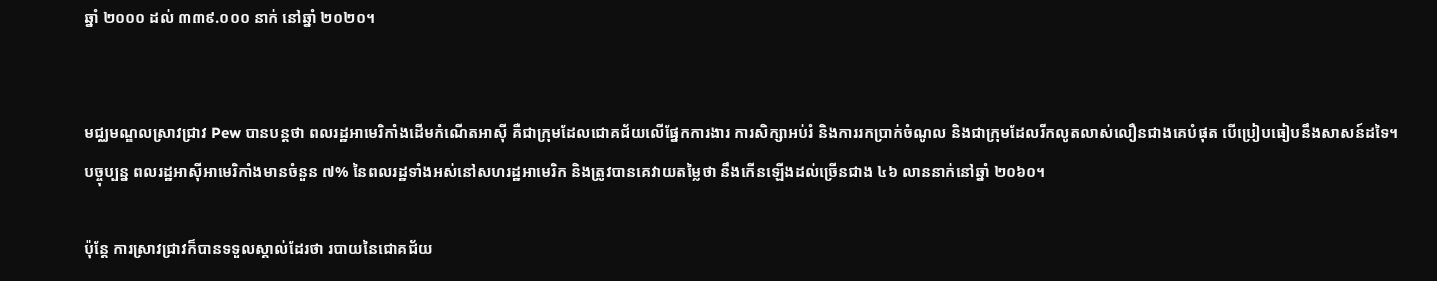ឆ្នាំ ២០០០ ដល់ ៣៣៩.០០០ នាក់ នៅឆ្នាំ ២០២០។


មជ្ឈមណ្ឌលស្រាវជ្រាវ Pew បានបន្តថា ពលរដ្ឋអាមេរិកាំងដើមកំណើតអាស៊ី គឺជាក្រុមដែលជោគជ័យលើផ្នែកការងារ ការសិក្សាអប់រំ និងការរកប្រាក់ចំណូល និងជាក្រុមដែលរីកលូតលាស់លឿនជាងគេបំផុត បើប្រៀបធៀបនឹងសាសន៍ដទៃ។ បច្ចុប្បន្ន ពលរដ្ឋអាស៊ីអាមេរិកាំងមានចំនួន ៧% នៃពលរដ្ឋទាំងអស់នៅសហរដ្ឋអាមេរិក និងត្រូវបានគេវាយតម្លៃថា នឹងកើនឡើងដល់ច្រើនជាង ៤៦ លាននាក់នៅឆ្នាំ ២០៦០។

ប៉ុន្តែ ការស្រាវជ្រាវក៏បានទទួលស្គាល់ដែរថា របាយនៃជោគជ័យ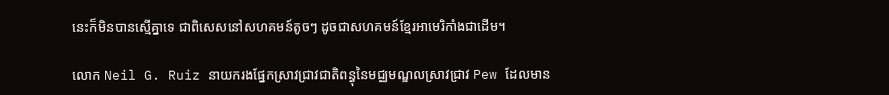នេះក៏មិនបានស្មើគ្នាទេ ជាពិសេសនៅសហគមន៍តូចៗ ដូចជាសហគមន៍ខ្មែរអាមេរិកាំងជាដើម។

លោក Neil G. Ruiz នាយករងផ្នែកស្រាវជ្រាវជាតិពន្ធុនៃមជ្ឈមណ្ឌលស្រាវជ្រាវ Pew ដែលមាន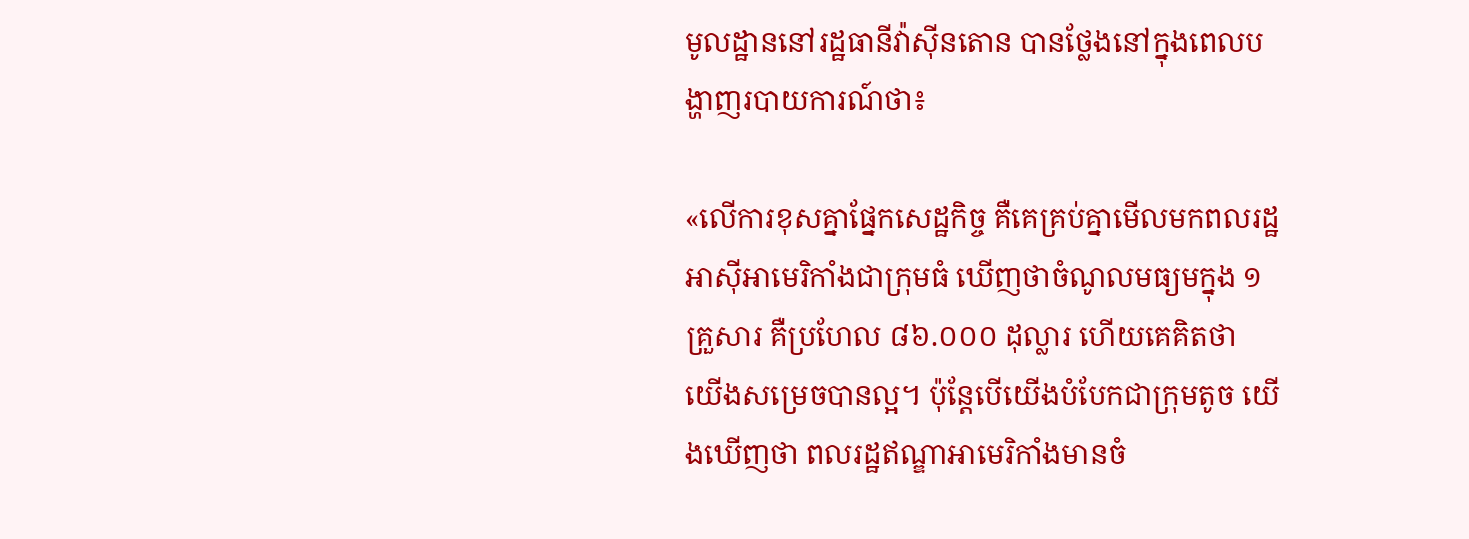មូលដ្ឋាននៅរដ្ឋធានីវ៉ាស៊ីនតោន បានថ្លែងនៅក្នុងពេលបង្ហាញរបាយការណ៍ថា៖

«លើការខុសគ្នាផ្នែកសេដ្ឋកិច្ច គឺគេគ្រប់គ្នាមើលមកពលរដ្ឋអាស៊ីអាមេរិកាំងជាក្រុមធំ ឃើញថាចំណូលមធ្យមក្នុង ១ គ្រួសារ គឺប្រហែល ៨៦.០០០ ដុល្លារ ហើយគេគិតថា យើងសម្រេចបានល្អ។ ប៉ុន្តែបើយើងបំបែកជាក្រុមតូច យើងឃើញថា ពលរដ្ឋឥណ្ឌាអាមេរិកាំងមានចំ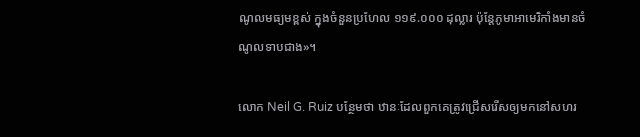ណូលមធ្យមខ្ពស់ ក្នុងចំនួនប្រហែល ១១៩.០០០ ដុល្លារ ប៉ុន្តែភូមាអាមេរិកាំងមានចំណូលទាបជាង»។

លោក Neil G. Ruiz បន្ថែមថា ឋានៈដែលពួកគេត្រូវជ្រើសរើសឲ្យមកនៅសហរ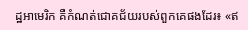ដ្ឋអាមេរិក គឺកំណត់ជោគជ័យរបស់ពួកគេផងដែរ៖ «ឥ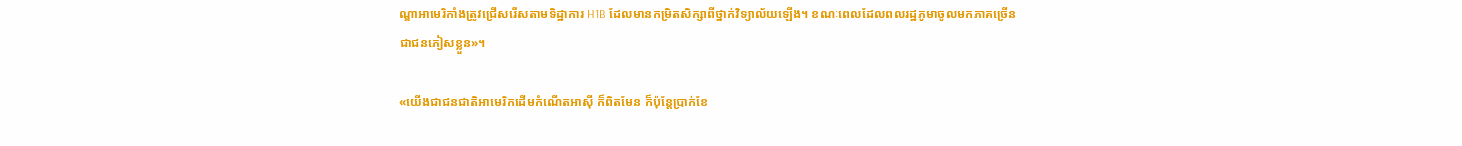ណ្ឌាអាមេរិកាំងត្រូវជ្រើសរើសតាមទិដ្ឋាការ H1B ដែលមានកម្រិតសិក្សាពីថ្នាក់វិទ្យាល័យឡើង។ ខណៈពេលដែលពលរដ្ឋភូមាចូលមកភាគច្រើនជាជនភៀសខ្លួន»។

«យើងជាជនជាតិអាមេរិកដើមកំណើតអាស៊ី ក៏ពិតមែន ក៏ប៉ុន្តែប្រាក់ខែ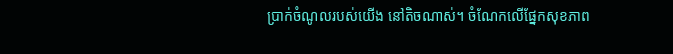ប្រាក់ចំណូលរបស់យើង នៅតិចណាស់។ ចំណែកលើផ្នែកសុខភាព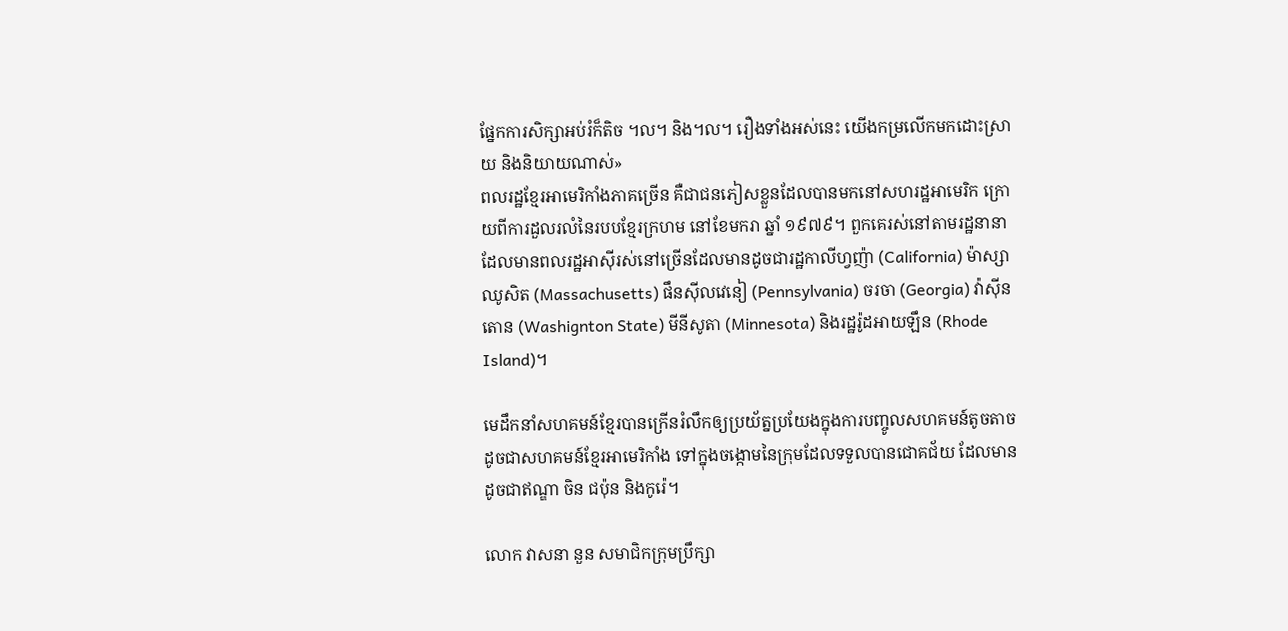ផ្នែកការសិក្សាអប់រំក៏តិច ។ល។ និង។ល។ រឿងទាំងអស់នេះ យើងកម្រលើកមកដោះស្រាយ និងនិយាយណាស់»
ពលរដ្ឋខ្មែរអាមេរិកាំងភាគច្រើន គឺជាជនភៀសខ្លួនដែលបានមកនៅសហរដ្ឋអាមេរិក ក្រោយពីការដួលរលំនៃរបបខ្មែរក្រហម នៅខែមករា ឆ្នាំ ១៩៧៩។ ពួកគេរស់នៅតាមរដ្ឋនានា ដែលមានពលរដ្ឋអាស៊ីរស់នៅច្រើនដែលមានដូចជារដ្ឋកាលីហ្វញ៉ា (California) ម៉ាស្សាឈូសិត (Massachusetts) ផឹនស៊ីលវេនៀ (Pennsylvania) ចរចា (Georgia) វ៉ាស៊ីនតោន (Washignton State) មីនីសូតា (Minnesota) និងរដ្ឋរ៉ូដអាយឡឹន (Rhode Island)។

មេដឹកនាំសហគមន៍ខ្មែរបានក្រើនរំលឹកឲ្យប្រយ័ត្នប្រយែងក្នុងការបញ្ចូលសហគមន៍តូចតាច ដូចជាសហគមន៍ខ្មែរអាមេរិកាំង ទៅក្នុងចង្កោមនៃក្រុមដែលទទួលបានជោគជ័យ ដែលមានដូចជាឥណ្ឌា ចិន ជប៉ុន និងកូរ៉េ។

លោក វាសនា នួន សមាជិកក្រុមប្រឹក្សា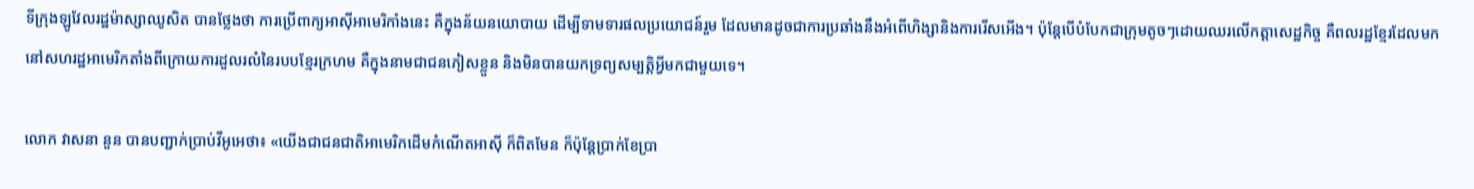ទីក្រុងឡូវែលរដ្ឋម៉ាស្សាឈូសិត បានថ្លែងថា ការប្រើពាក្យអាស៊ីអាមេរិកាំងនេះ គឺក្នុងន័យនយោបាយ ដើម្បីទាមទារផលប្រយោជន៍រួម ដែលមានដូចជាការប្រឆាំងនឹងអំពើហិង្សានិងការរើសអើង។ ប៉ុន្តែបើបំបែកជាក្រុមតូចៗដោយឈរលើកត្តាសេដ្ឋកិច្ច គឺពលរដ្ឋខ្មែរដែលមកនៅសហរដ្ឋអាមេរិកតាំងពីក្រោយការដួលរលំនៃរបបខ្មែរក្រហម គឺក្នុងនាមជាជនភៀសខ្លួន និងមិនបានយកទ្រព្យសម្បត្តិអ្វីមកជាមួយទេ។

លោក វាសនា នួន បានបញ្ជាក់ប្រាប់វីអូអេថា៖ «យើងជាជនជាតិអាមេរិកដើមកំណើតអាស៊ី ក៏ពិតមែន ក៏ប៉ុន្តែប្រាក់ខែប្រា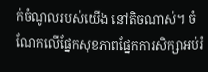ក់ចំណូលរបស់យើង នៅតិចណាស់។ ចំណែកលើផ្នែកសុខភាពផ្នែកការសិក្សាអប់រំ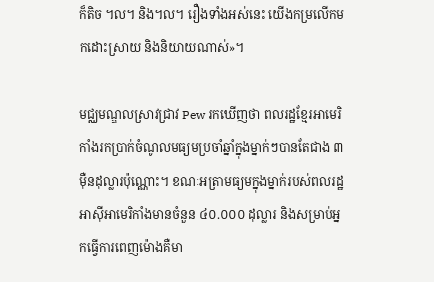ក៏តិច ។ល។ និង។ល។ រឿងទាំងអស់នេះ យើងកម្រលើកមកដោះស្រាយ និងនិយាយណាស់»។

មជ្ឈមណ្ឌលស្រាវជ្រាវ Pew រកឃើញថា ពលរដ្ឋខ្មែរអាមេរិកាំងរកប្រាក់ចំណូលមធ្យមប្រចាំឆ្នាំក្នុងម្នាក់ៗបានតែជាង ៣ ម៉ឺនដុល្លារប៉ុណ្ណោះ។ ខណៈអត្រាមធ្យមក្នុងម្នាក់របស់ពលរដ្ឋអាស៊ីអាមេរិកាំងមានចំនួន ៤០.០០០ ដុល្លារ និងសម្រាប់អ្នកធ្វើការពេញម៉ោងគឺមា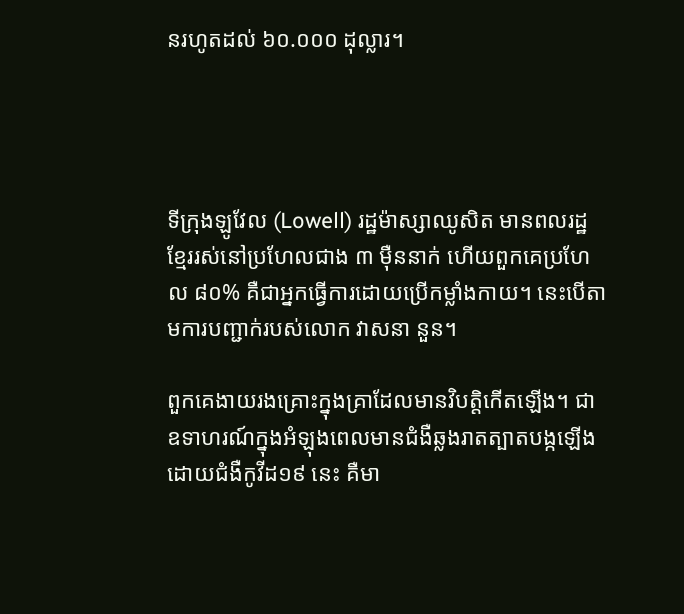នរហូតដល់ ៦០.០០០ ដុល្លារ។




ទីក្រុងឡូវែល (Lowell) រដ្ឋម៉ាស្សាឈូសិត មានពលរដ្ឋខ្មែររស់នៅប្រហែលជាង ៣ ម៉ឺននាក់ ហើយពួកគេប្រហែល ៨០% គឺជាអ្នកធ្វើការដោយប្រើកម្លាំងកាយ។ នេះបើតាមការបញ្ជាក់របស់លោក វាសនា នួន។

ពួកគេងាយរងគ្រោះក្នុងគ្រាដែលមានវិបត្តិកើតឡើង។ ជាឧទាហរណ៍ក្នុងអំឡុងពេលមានជំងឺឆ្លងរាតត្បាតបង្កឡើងដោយជំងឺកូវីដ១៩ នេះ គឺមា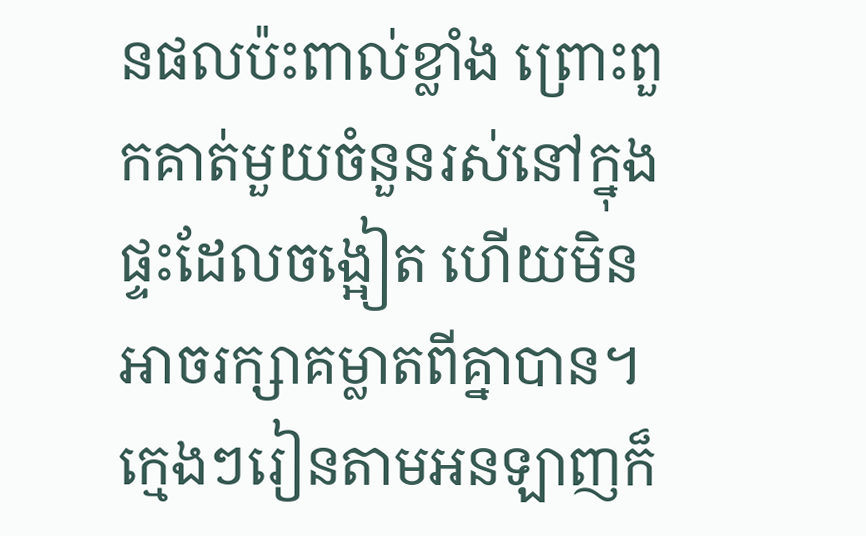នផលប៉ះពាល់ខ្លាំង ព្រោះពួកគាត់មួយចំនួនរស់នៅក្នុងផ្ទះដែលចង្អៀត ហើយមិនអាចរក្សាគម្លាតពីគ្នាបាន។ ក្មេងៗរៀនតាមអនឡាញក៏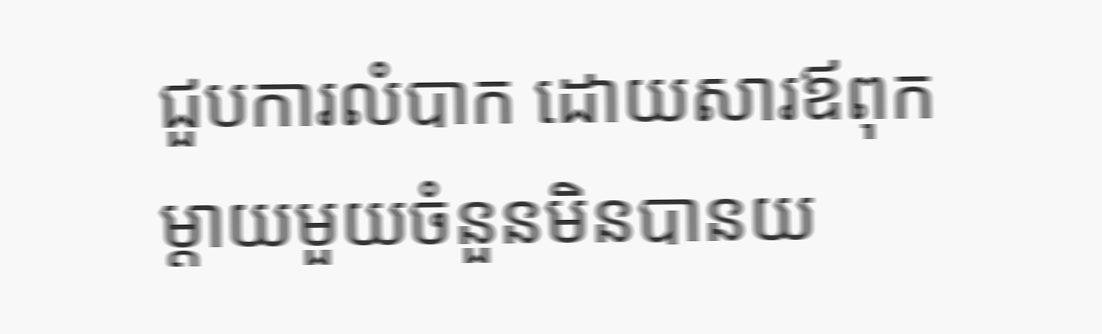ជួបការលំបាក ដោយសារឪពុកម្តាយមួយចំនួនមិនបានយ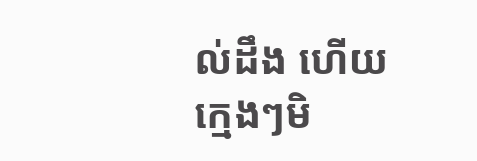ល់ដឹង ហើយក្មេងៗមិ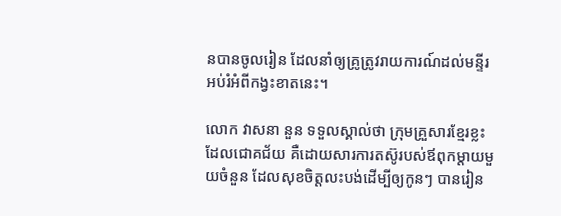នបានចូលរៀន ដែលនាំឲ្យគ្រូត្រូវរាយការណ៍ដល់មន្ទីរអប់រំអំពីកង្វះខាតនេះ។

លោក វាសនា នួន ទទួលស្គាល់ថា ក្រុមគ្រួសារខ្មែរខ្លះដែលជោគជ័យ គឺដោយសារការតស៊ូរបស់ឪពុកម្តាយមួយចំនួន ដែលសុខចិត្តលះបង់ដើម្បីឲ្យកូនៗ បានរៀន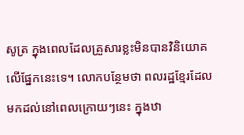សូត្រ ក្នុងពេលដែលគ្រួសារខ្លះមិនបានវិនិយោគលើផ្នែកនេះទេ។ លោកបន្ថែមថា ពលរដ្ឋខ្មែរដែលមកដល់នៅពេលក្រោយៗនេះ ក្នុងឋា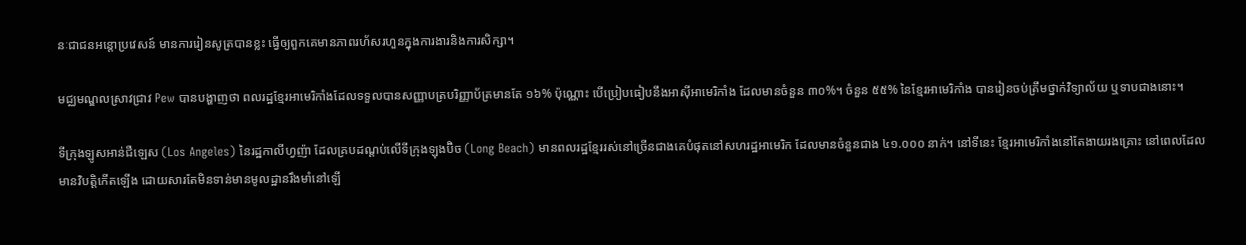នៈជាជនអន្តោប្រវេសន៍ មានការរៀនសូត្របានខ្លះ ធ្វើឲ្យពួកគេមានភាពរហ័សរហួនក្នុងការងារនិងការសិក្សា។

មជ្ឈមណ្ឌលស្រាវជ្រាវ Pew បានបង្ហាញថា ពលរដ្ឋខ្មែរអាមេរិកាំងដែលទទួលបានសញ្ញាបត្របរិញ្ញាប័ត្រមានតែ ១៦% ប៉ុណ្ណោះ បើប្រៀបធៀបនឹងអាស៊ីអាមេរិកាំង ដែលមានចំនួន ៣០%។ ចំនួន ៥៥% នៃខ្មែរអាមេរិកាំង បានរៀនចប់ត្រឹមថ្នាក់វិទ្យាល័យ ឬទាបជាងនោះ។

ទីក្រុងឡូសអាន់ជឺឡេស (Los Angeles) នៃរដ្ឋកាលីហ្វញ៉ា ដែលគ្របដណ្តប់លើទីក្រុងឡុងប៊ិច (Long Beach) មានពលរដ្ឋខ្មែររស់នៅច្រើនជាងគេបំផុតនៅសហរដ្ឋអាមេរិក ដែលមានចំនួនជាង ៤១.០០០ នាក់។ នៅទីនេះ ខ្មែរអាមេរិកាំងនៅតែងាយរងគ្រោះ នៅពេលដែលមានវិបត្តិកើតឡើង ដោយសារតែមិនទាន់មានមូលដ្ឋានរឹងមាំនៅឡើ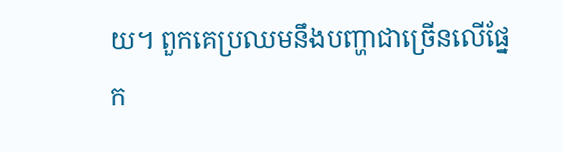យ។ ពួកគេប្រឈមនឹងបញ្ហាជាច្រើនលើផ្នែក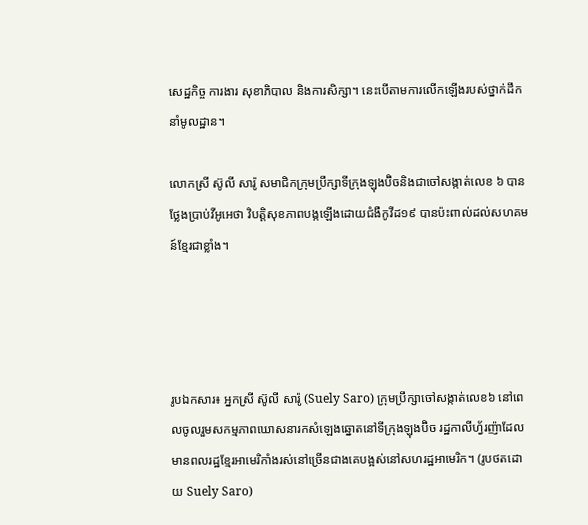សេដ្ឋកិច្ច ការងារ សុខាភិបាល និងការសិក្សា។ នេះបើតាមការលើកឡើងរបស់ថ្នាក់ដឹកនាំមូលដ្ឋាន។

លោកស្រី ស៊ូលី សារ៉ូ សមាជិកក្រុមប្រឹក្សាទីក្រុងឡុងប៊ិចនិងជាចៅសង្កាត់លេខ ៦ បានថ្លែងប្រាប់វីអូអេថា វិបត្តិសុខភាពបង្កឡើងដោយជំងឺកូវីដ១៩ បានប៉ះពាល់ដល់សហគមន៍ខ្មែរជាខ្លាំង។




រូបឯកសារ៖ អ្នកស្រី ស៊ូលី សារ៉ូ (Suely Saro) ក្រុមប្រឹក្សាចៅសង្កាត់លេខ៦ នៅពេលចូលរួមសកម្មភាពឃោសនារកសំឡេងឆ្នោតនៅទីក្រុងឡុងប៊ិច រដ្ឋកាលីហ្វ័រញ៉ាដែលមានពលរដ្ឋខ្មែរអាមេរិកាំងរស់នៅច្រើនជាងគេបង្អស់នៅសហរដ្ឋអាមេរិក។ (រូបថតដោយ Suely Saro)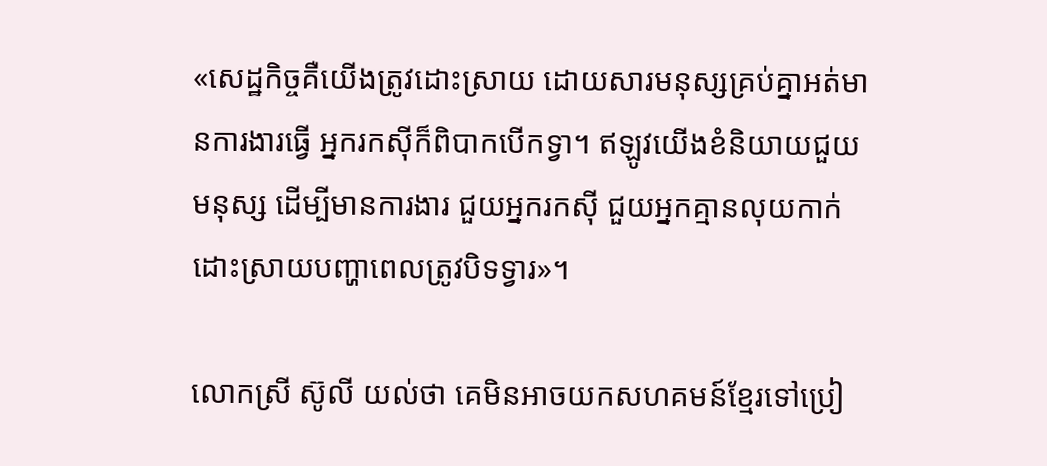«សេដ្ឋកិច្ចគឺយើងត្រូវដោះស្រាយ ដោយសារមនុស្សគ្រប់គ្នាអត់មានការងារធ្វើ អ្នករកស៊ីក៏ពិបាកបើកទ្វា។ ឥឡូវយើងខំនិយាយជួយមនុស្ស ដើម្បីមានការងារ ជួយអ្នករកស៊ី ជួយអ្នកគ្មានលុយកាក់ដោះស្រាយបញ្ហាពេលត្រូវបិទទ្វារ»។

លោកស្រី ស៊ូលី យល់ថា គេមិនអាចយកសហគមន៍ខ្មែរទៅប្រៀ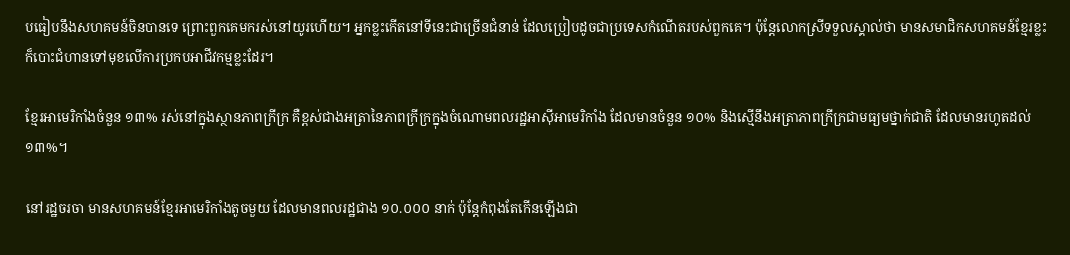បធៀបនឹងសហគមន៍ចិនបានទេ ព្រោះពួកគេមករស់នៅយូរហើយ។ អ្នកខ្លះកើតនៅទីនេះជាច្រើនជំនាន់ ដែលប្រៀបដូចជាប្រទេសកំណើតរបស់ពួកគេ។ ប៉ុន្តែលោកស្រីទទួលស្គាល់ថា មានសមាជិកសហគមន៍ខ្មែរខ្លះ ក៏បោះជំហានទៅមុខលើការប្រកបអាជីវកម្មខ្លះដែរ។

ខ្មែរអាមេរិកាំងចំនួន ១៣% រស់នៅក្នុងស្ថានភាពក្រីក្រ គឺខ្ពស់ជាងអត្រានៃភាពក្រីក្រក្នុងចំណោមពលរដ្ឋអាស៊ីអាមេរិកាំង ដែលមានចំនួន ១០% និងស្មើនឹងអត្រាភាពក្រីក្រជាមធ្យមថ្នាក់ជាតិ ដែលមានរហូតដល់ ១៣%។

នៅរដ្ឋចរចា មានសហគមន៍ខ្មែរអាមេរិកាំងតូចមួយ ដែលមានពលរដ្ឋជាង ១០.០០០ នាក់ ប៉ុន្តែកំពុងតែកើនឡើងជា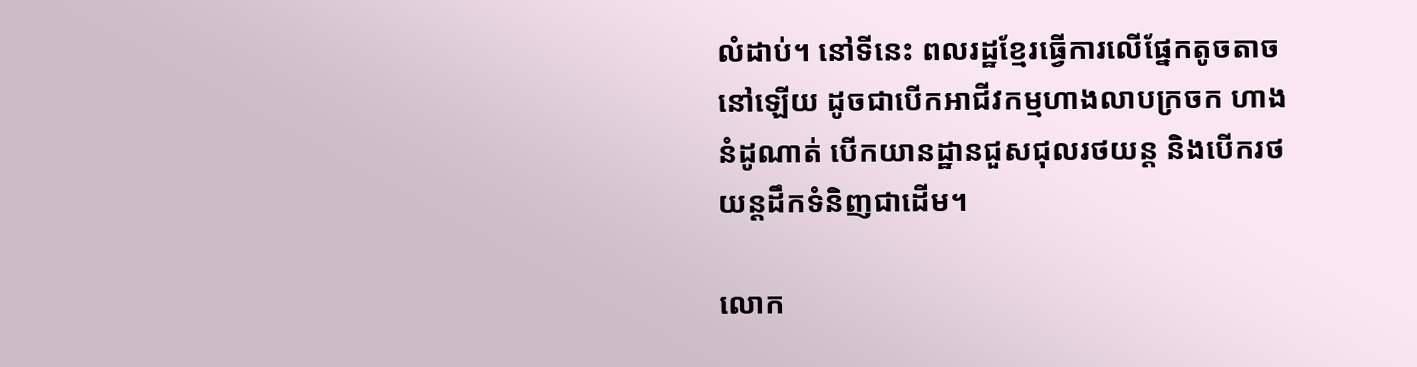លំដាប់។ នៅទីនេះ ពលរដ្ឋខ្មែរធ្វើការលើផ្នែកតូចតាចនៅឡើយ ដូចជាបើកអាជីវកម្មហាងលាបក្រចក ហាងនំដូណាត់ បើកយានដ្ឋានជួសជុលរថយន្ត និងបើករថយន្តដឹកទំនិញជាដើម។

លោក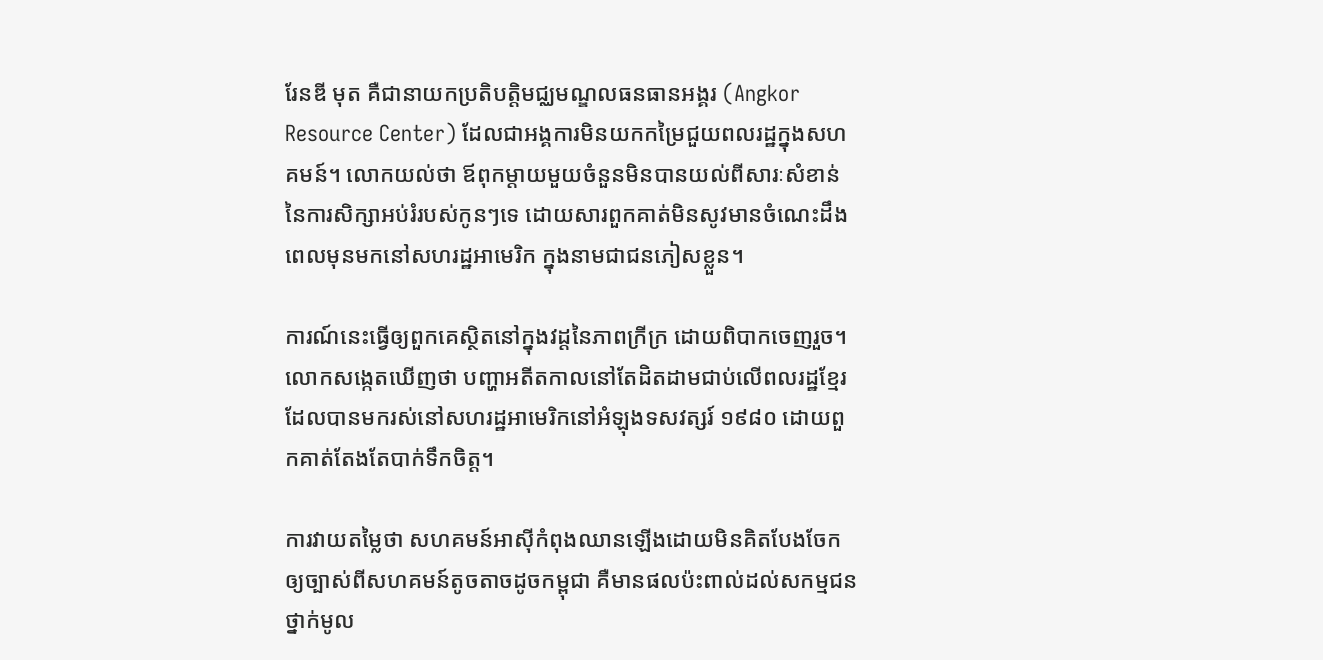រែនឌី មុត គឺជានាយកប្រតិបត្តិមជ្ឈមណ្ឌលធនធានអង្គរ (Angkor Resource Center) ដែលជាអង្គការមិនយកកម្រៃជួយពលរដ្ឋក្នុងសហគមន៍។ លោកយល់ថា ឪពុកម្តាយមួយចំនួនមិនបានយល់ពីសារៈសំខាន់នៃការសិក្សាអប់រំរបស់កូនៗទេ ដោយសារពួកគាត់មិនសូវមានចំណេះដឹង ពេលមុនមកនៅសហរដ្ឋអាមេរិក ក្នុងនាមជាជនភៀសខ្លួន។

ការណ៍នេះធ្វើឲ្យពួកគេស្ថិតនៅក្នុងវដ្តនៃភាពក្រីក្រ ដោយពិបាកចេញរួច។ លោកសង្កេតឃើញថា បញ្ហាអតីតកាលនៅតែដិតដាមជាប់លើពលរដ្ឋខ្មែរដែលបានមករស់នៅសហរដ្ឋអាមេរិកនៅអំឡុងទសវត្សរ៍ ១៩៨០ ដោយពួកគាត់តែងតែបាក់ទឹកចិត្ត។

ការវាយតម្លៃថា សហគមន៍អាស៊ីកំពុងឈានឡើងដោយមិនគិតបែងចែកឲ្យច្បាស់ពីសហគមន៍តូចតាចដូចកម្ពុជា គឺមានផលប៉ះពាល់ដល់សកម្មជនថ្នាក់មូល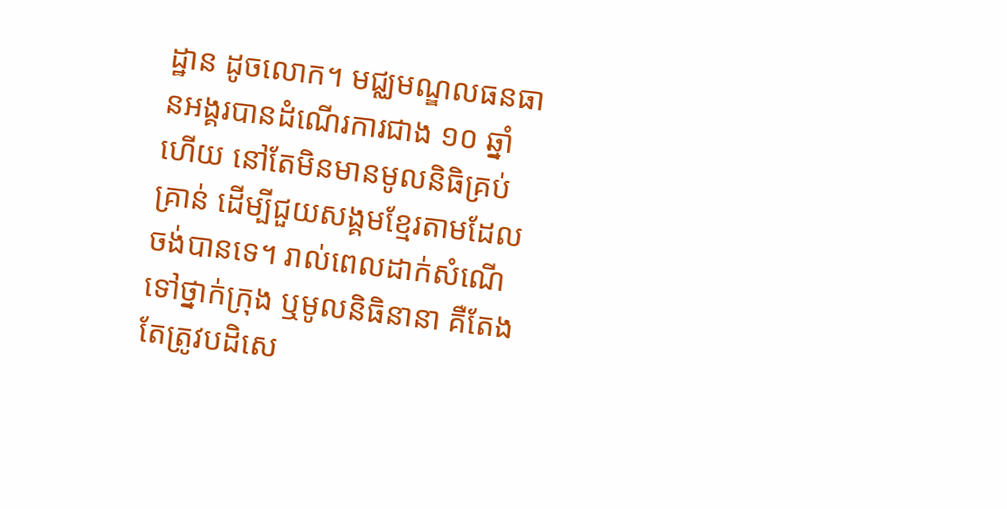ដ្ឋាន ដូចលោក។ មជ្ឈមណ្ឌលធនធានអង្គរបានដំណើរការជាង ១០ ឆ្នាំហើយ នៅតែមិនមានមូលនិធិគ្រប់គ្រាន់ ដើម្បីជួយសង្គមខ្មែរតាមដែលចង់បានទេ។ រាល់ពេលដាក់សំណើទៅថ្នាក់ក្រុង ឬមូលនិធិនានា គឺតែងតែត្រូវបដិសេ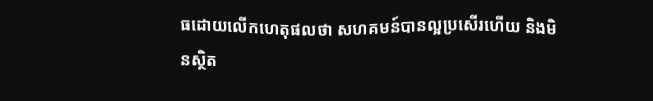ធដោយលើកហេតុផលថា សហគមន៍បានល្អប្រសើរហើយ និងមិនស្ថិត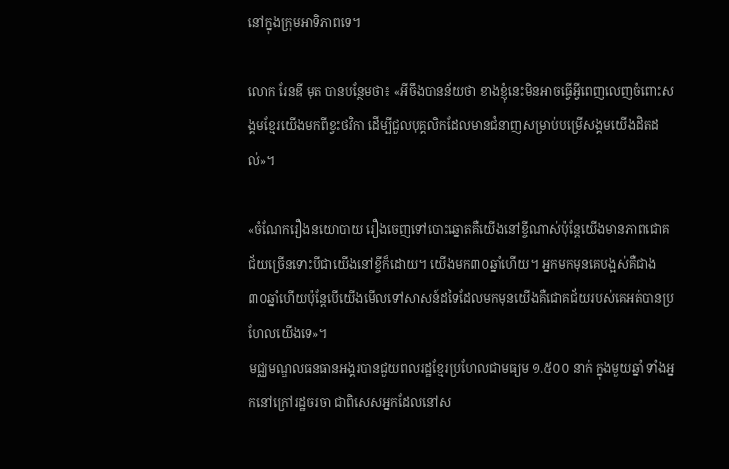នៅក្នុងក្រុមអាទិភាពទេ។

លោក រែនឌី មុត បានបន្ថែមថា៖ «អីចឹងបានន័យថា ខាងខ្ញុំនេះមិនអាចធ្វើអ្វីពេញលេញចំពោះសង្គមខ្មែរយើងមកពីខ្វះថវិកា ដើម្បីជួលបុគ្គលិកដែលមានជំនាញសម្រាប់បម្រើសង្គមយើងដិតដល់»។

«ចំណែករឿងនយោបាយ រឿងចេញទៅបោះឆ្នោតគឺយើងនៅខ្ចីណាស់ប៉ុន្តែយើងមានភាពជោគជ័យច្រើនទោះបីជាយើងនៅខ្ចីក៏ដោយ។ យើងមក៣០ឆ្នាំហើយ។ អ្នកមកមុនគេបង្អស់គឺជាង៣០ឆ្នាំហើយប៉ុន្តែបើយើងមើលទៅសាសន៍ដទៃដែលមកមុនយើងគឺជោគជ័យរបស់គេអត់បានប្រហែលយើងទេ»។
មជ្ឈមណ្ឌលធនធានអង្គរបានជួយពលរដ្ឋខ្មែរប្រហែលជាមធ្យម ១.៥០០ នាក់ ក្នុងមួយឆ្នាំ ទាំងអ្នកនៅក្រៅរដ្ឋចរចា ជាពិសេសអ្នកដែលនៅស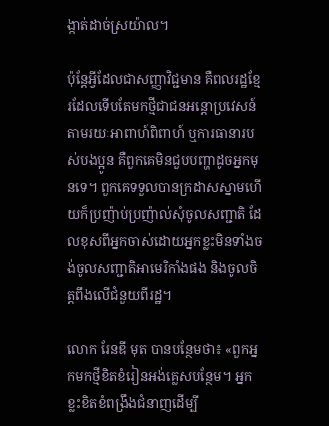ង្កាត់ដាច់ស្រយ៉ាល។

ប៉ុន្តែអ្វីដែលជាសញ្ញាវិជ្ជមាន គឺពលរដ្ឋខ្មែរដែលទើបតែមកថ្មីជាជនអន្តោប្រវេសន៍ តាមរយៈអាពាហ៍ពិពាហ៍ ឬការធានារបស់បងប្អូន គឺពួកគេមិនជួបបញ្ហាដូចអ្នកមុនទេ។ ពួកគេទទួលបានក្រដាសស្នាមហើយក៏ប្រញ៉ាប់ប្រញ៉ាល់សុំចូលសញ្ជាតិ ដែលខុសពីអ្នកចាស់ដោយអ្នកខ្លះមិនទាំងចង់ចូលសញ្ជាតិអាមេរិកាំងផង និងចូលចិត្តពឹងលើជំនួយពីរដ្ឋ។

លោក រែនឌី មុត បានបន្ថែមថា៖ «ពួកអ្នកមកថ្មីខិតខំរៀនអង់គ្លេសបន្ថែម។ អ្នកខ្លះខិតខំពង្រឹងជំនាញដើម្បី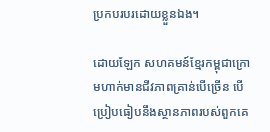ប្រកបរបរដោយខ្លួនឯង។

ដោយឡែក សហគមន៍ខ្មែរកម្ពុជាក្រោមហាក់មានជីវភាពគ្រាន់បើច្រើន បើប្រៀបធៀបនឹងស្ថានភាពរបស់ពួកគេ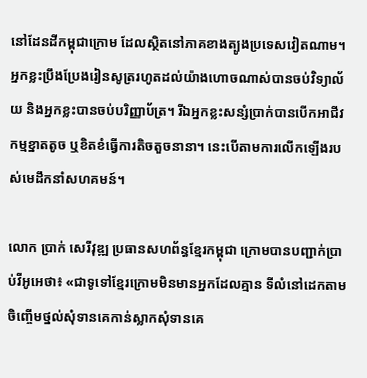នៅដែនដីកម្ពុជាក្រោម ដែលស្ថិតនៅភាគខាងត្បូងប្រទេសវៀតណាម។ អ្នកខ្លះប្រឹងប្រែងរៀនសូត្ររហូតដល់យ៉ាងហោចណាស់បានចប់វិទ្យាល័យ និងអ្នកខ្លះបានចប់បរិញ្ញាប័ត្រ។ រីឯអ្នកខ្លះសន្សំប្រាក់បានបើកអាជីវកម្មខ្នាតតូច ឬខិតខំធ្វើការតិចតួចនានា។ នេះបើតាមការលើកឡើងរបស់មេដឹកនាំសហគមន៍។

លោក ប្រាក់ សេរីវុឌ្ឍ ប្រធានសហព័ន្ធខ្មែរកម្ពុជា ក្រោមបានបញ្ជាក់ប្រាប់វីអូអេថា៖ «ជាទូទៅខ្មែរក្រោមមិនមានអ្នកដែលគ្មាន ទីលំនៅដេកតាមចិញ្ចើមថ្នល់សុំទានគេកាន់ស្លាកសុំទានគេ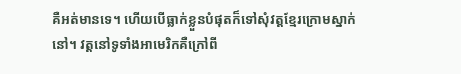គឺអត់មានទេ។ ហើយបើធ្លាក់ខ្លួនបំផុតក៏ទៅសុំវត្តខ្មែរក្រោមស្នាក់នៅ។ វត្តនៅទូទាំងអាមេរិកគឺក្រៅពី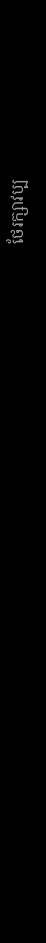ថែរក្សាវប្ប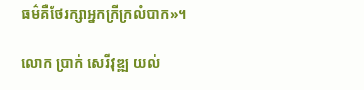ធម៌គឺថែរក្សាអ្នកក្រីក្រលំបាក»។

លោក ប្រាក់ សេរីវុឌ្ឍ យល់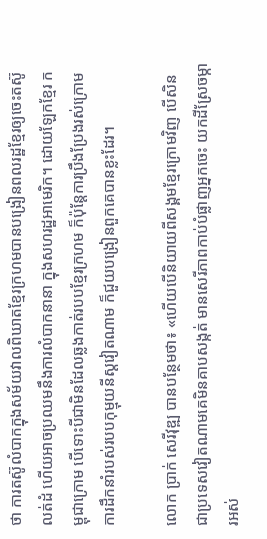ថា ការតស៊ូលំបាកក្នុងសម័យវាលពិឃាតខ្មែរក្រហមបានបង្រៀនពលរដ្ឋខ្មែរឲ្យចេះតស៊ូលត់ដំ ហើយអាចប្រឈមនឹងការលំបាកនានា ក្នុងសហរដ្ឋអាមេរិក។ ដោយឡែកខ្មែរ កម្ពុជាក្រោម បើទោះបីជាមិនដែលឆ្លងកាត់របបខ្មែរក្រហម ក៏ប៉ុន្តែការប្រឹងប្រែងរស់ក្រោមការដឹកនាំរបស់របបកុម្មុយនីស្តវៀតណាម ក៏ជួយបង្រៀនពួកគេបានខ្លះដែរ។

លោក ប្រាក់ សេរីវុឌ្ឍ បានបន្ថែមថា៖ «ហើយបើនិយាយពីសង្គមខ្មែរក្រោមវិញ បើសិនជាប្រទេសវៀតណាមគេមិនគាបសង្កត់ មានសេរីភាពកាប់បំផ្លាញអ្នកចេះ យកដីស្រែចម្ការអស់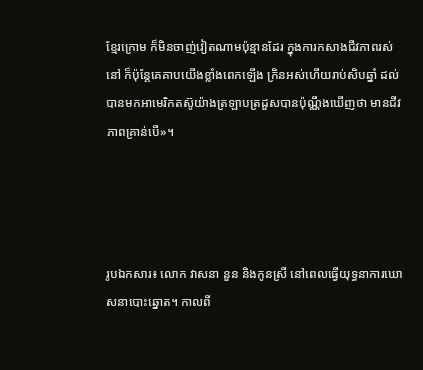ខ្មែរក្រោម ក៏មិនចាញ់វៀតណាមប៉ុន្មានដែរ ក្នុងការកសាងជីវភាពរស់នៅ ក៏ប៉ុន្តែគេគាបយើងខ្លាំងពេកឡើង ក្រិនអស់ហើយរាប់សិបឆ្នាំ ដល់បានមកអាមេរិកតស៊ូយ៉ាងត្រឡាបត្រដួសបានប៉ុណ្ណឹងឃើញថា មានជីវភាពគ្រាន់បើ»។




រូបឯកសារ៖ លោក វាសនា នួន និងកូនស្រី នៅពេលធ្វើយុទ្ធនាការឃោសនាបោះឆ្នោត។ កាលពី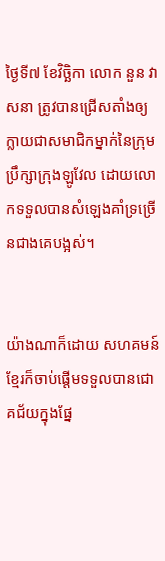ថ្ងៃទី៧ ខែវិច្ឆិកា លោក នួន វាសនា ត្រូវបានជ្រើសតាំងឲ្យក្លាយជាសមាជិកម្នាក់នៃក្រុមប្រឹក្សាក្រុងឡូវែល ដោយលោកទទួលបានសំឡេងគាំទ្រច្រើនជាងគេបង្អស់។


យ៉ាងណាក៏ដោយ សហគមន៍ខ្មែរក៏ចាប់ផ្តើមទទួលបានជោគជ័យក្នុងផ្នែ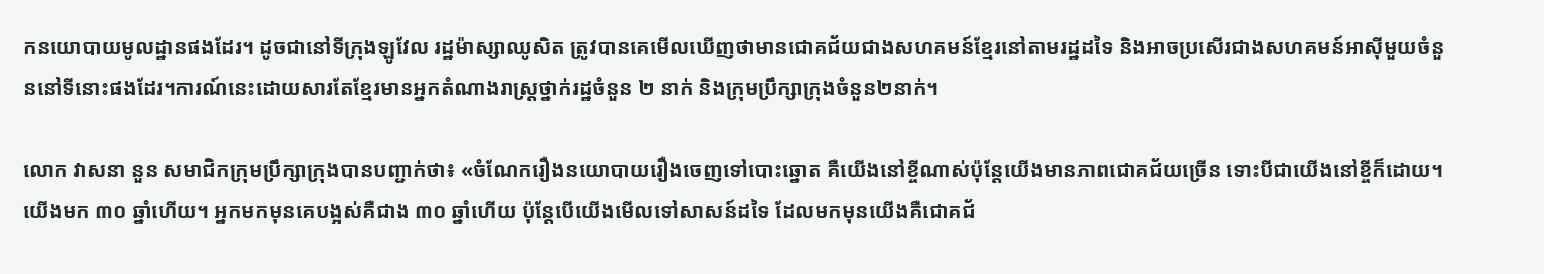កនយោបាយមូលដ្ឋានផងដែរ។ ដូចជានៅទីក្រុងឡូវែល រដ្ឋម៉ាស្សាឈូសិត ត្រូវបានគេមើលឃើញថាមានជោគជ័យជាងសហគមន៍ខ្មែរនៅតាមរដ្ឋដទៃ និងអាចប្រសើរជាងសហគមន៍អាស៊ីមួយចំនួននៅទីនោះផងដែរ។ការណ៍នេះដោយសារតែខ្មែរមានអ្នកតំណាងរាស្ត្រថ្នាក់រដ្ឋចំនួន ២ នាក់ និងក្រុមប្រឹក្សាក្រុងចំនួន២នាក់។

លោក វាសនា នួន សមាជិកក្រុមប្រឹក្សាក្រុងបានបញ្ជាក់ថា៖ «ចំណែករឿងនយោបាយរឿងចេញទៅបោះឆ្នោត គឺយើងនៅខ្ចីណាស់ប៉ុន្តែយើងមានភាពជោគជ័យច្រើន ទោះបីជាយើងនៅខ្ចីក៏ដោយ។ យើងមក ៣០ ឆ្នាំហើយ។ អ្នកមកមុនគេបង្អស់គឺជាង ៣០ ឆ្នាំហើយ ប៉ុន្តែបើយើងមើលទៅសាសន៍ដទៃ ដែលមកមុនយើងគឺជោគជ័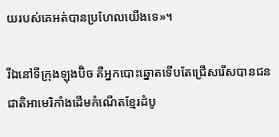យរបស់គេអត់បានប្រហែលយើងទេ»។

រីឯនៅទីក្រុងឡុងប៊ិច គឺអ្នកបោះឆ្នោតទើបតែជ្រើសរើសបានជនជាតិអាមេរិកាំងដើមកំណើតខ្មែរដំបូ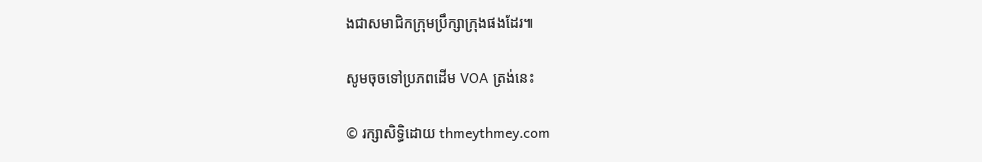ងជាសមាជិកក្រុមប្រឹក្សាក្រុងផងដែរ៕

សូមចុចទៅប្រភពដើម VOA ត្រង់នេះ

© រក្សាសិទ្ធិដោយ thmeythmey.com